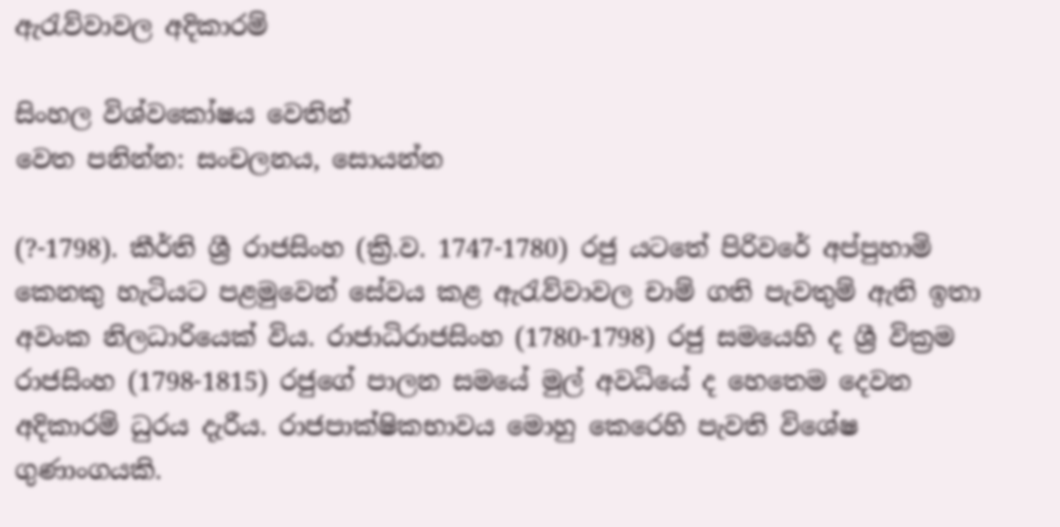ඇරැව්වාවල අදිකාරම්

සිංහල විශ්වකෝෂය වෙතින්
වෙත පනින්න: සංචලනය, සොයන්න

(?-1798). කීර්ති ශ්‍රී රාජසිංහ (ක්‍රි.ව. 1747-1780) රජු යටතේ පිරිවරේ අප්පුහාමි කෙනකු හැටියට පළමුවෙන් සේවය කළ ඇරැව්වාවල චාම් ගති පැවතුම් ඇති ඉතා අවංක නිලධාරියෙක් විය. රාජාධිරාජසිංහ (1780-1798) රජු සමයෙහි ද ශ්‍රී වික්‍රම රාජසිංහ (1798-1815) රජුගේ පාලන සමයේ මුල් අවධියේ ද හෙතෙම දෙවන අදිකාරම් ධුරය දැරීය. රාජපාක්ෂිකභාවය මොහු කෙරෙහි පැවති විශේෂ ගුණාංගයකි.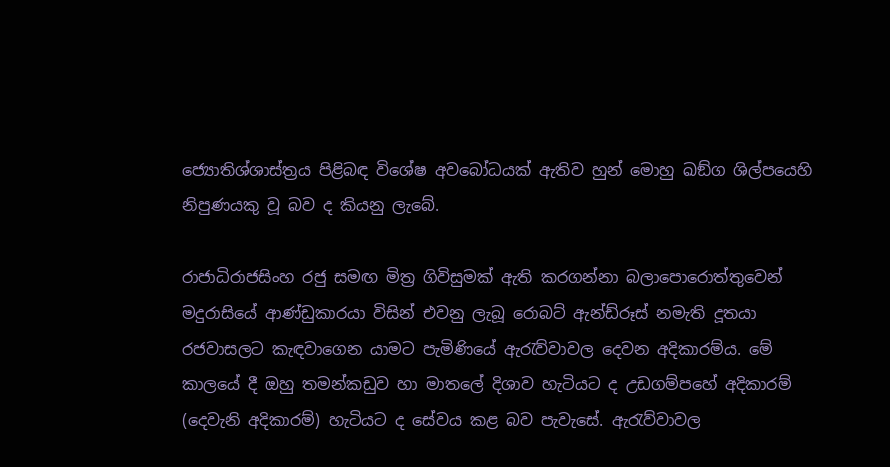ජ්‍යොතිශ්ශාස්ත්‍රය පිළිබඳ විශේෂ අවබෝධයක් ඇතිව හුන් මොහු ඛඞ්ග ශිල්පයෙහි නිපුණයකු වූ බව ද කියනු ලැබේ.

රාජාධිරාජසිංහ රජු සමඟ මිත්‍ර ගිවිසුමක් ඇති කරගන්නා බලාපොරොත්තුවෙන් මදුරාසියේ ආණ්ඩුකාරයා විසින් එවනු ලැබූ රොබට් ඇන්ඩ්රූස් නමැති දූතයා රජවාසලට කැඳවාගෙන යාමට පැමිණියේ ඇරැව්වාවල දෙවන අදිකාරම්ය. මේ කාලයේ දී ඔහු තමන්කඩුව හා මාතලේ දිශාව හැටියට ද උඩගම්පහේ අදිකාරම් (දෙවැනි අදිකාරම්) හැටියට ද සේවය කළ බව පැවැසේ. ඇරැව්වාවල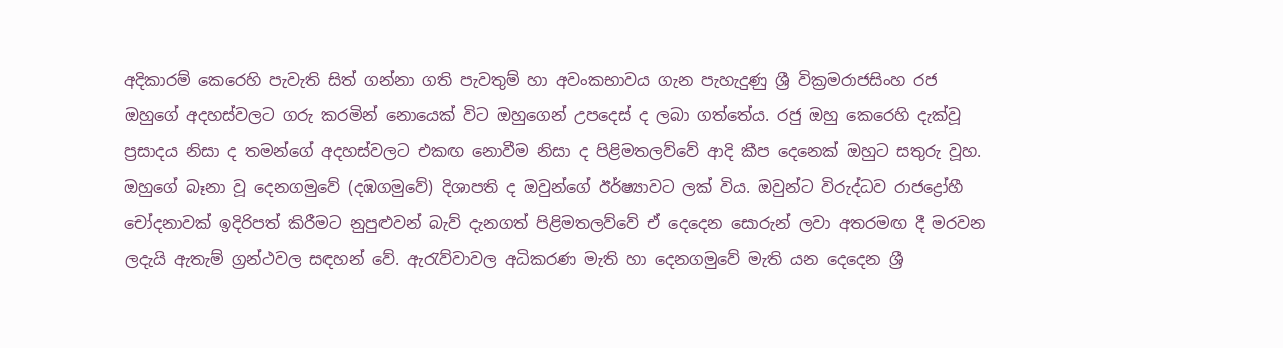අදිකාරම් කෙරෙහි පැවැති සිත් ගන්නා ගති පැවතුම් හා අවංකභාවය ගැන පැහැදුණු ශ්‍රී වික්‍රමරාජසිංහ රජ ඔහුගේ අදහස්වලට ගරු කරමින් නොයෙක් විට ඔහුගෙන් උපදෙස් ද ලබා ගත්තේය. රජු ඔහු කෙරෙහි දැක්වූ ප්‍රසාදය නිසා ද තමන්ගේ අදහස්වලට එකඟ නොවීම නිසා ද පිළිමතලව්වේ ආදි කීප දෙනෙක් ඔහුට සතුරු වූහ. ඔහුගේ බෑනා වූ දෙනගමුවේ (දඹගමුවේ) දිශාපති ද ඔවුන්ගේ ඊර්ෂ්‍යාවට ලක් විය. ඔවුන්ට විරුද්ධව රාජද්‍රෝහී චෝදනාවක් ඉදිරිපත් කිරීමට නුපුළුවන් බැව් දැනගත් පිළිමතලව්වේ ඒ දෙදෙන සොරුන් ලවා අතරමඟ දී මරවන ලදැයි ඇතැම් ග්‍රන්ථවල සඳහන් වේ. ඇරැව්වාවල අධිකරණ මැති හා දෙනගමුවේ මැති යන දෙදෙන ශ්‍රී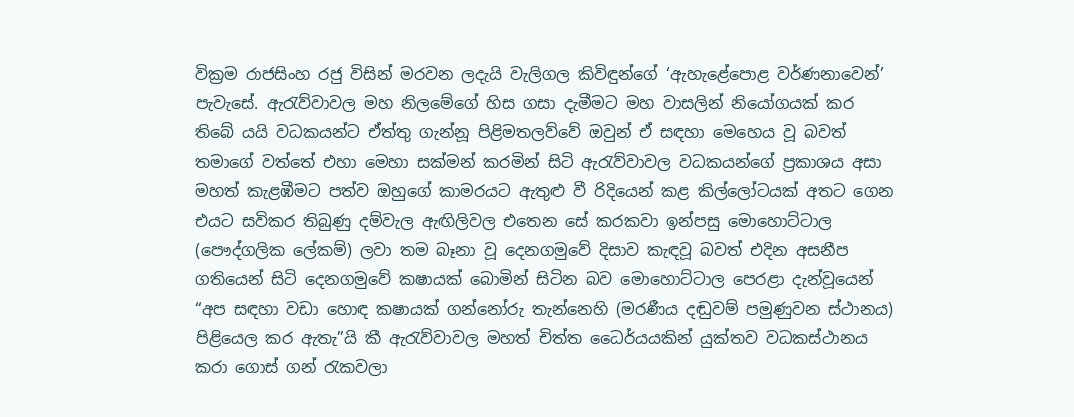වික්‍රම රාජසිංහ රජු විසින් මරවන ලදැයි වැලිගල කිවිඳුන්ගේ ‘ඇහැළේපොළ වර්ණනාවෙන්’ පැවැසේ. ඇරැව්වාවල මහ නිලමේගේ හිස ගසා දැමීමට මහ වාසලින් නියෝගයක් කර තිබේ යයි වධකයන්ට ඒත්තු ගැන්නූ පිළිමතලව්වේ ඔවුන් ඒ සඳහා මෙහෙය වූ බවත් තමාගේ වත්තේ එහා මෙහා සක්මන් කරමින් සිටි ඇරැව්වාවල වධකයන්ගේ ප්‍රකාශය අසා මහත් කැළඹීමට පත්ව ඔහුගේ කාමරයට ඇතුළු වී රිදියෙන් කළ කිල්ලෝටයක් අතට ගෙන එයට සවිකර තිබුණු දම්වැල ඇඟිලිවල එතෙන සේ කරකවා ඉන්පසු මොහොට්ටාල (පෞද්ගලික ලේකම්) ලවා තම බෑනා වූ දෙනගමුවේ දිසාව කැඳවූ බවත් එදින අසනීප ගතියෙන් සිටි දෙනගමුවේ කෂායක් බොමින් සිටින බව මොහොට්ටාල පෙරළා දැන්වූයෙන් “අප සඳහා වඩා හොඳ කෂායක් ගන්නෝරු තැන්නෙහි (මරණීය දඬුවම් පමුණුවන ස්ථානය) පිළියෙල කර ඇතැ”යි කී ඇරැව්වාවල මහත් චිත්ත ධෛර්යයකින් යුක්තව වධකස්ථානය කරා ගොස් ගන් රැකවලා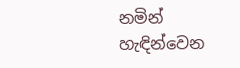නමින් හැඳින්වෙන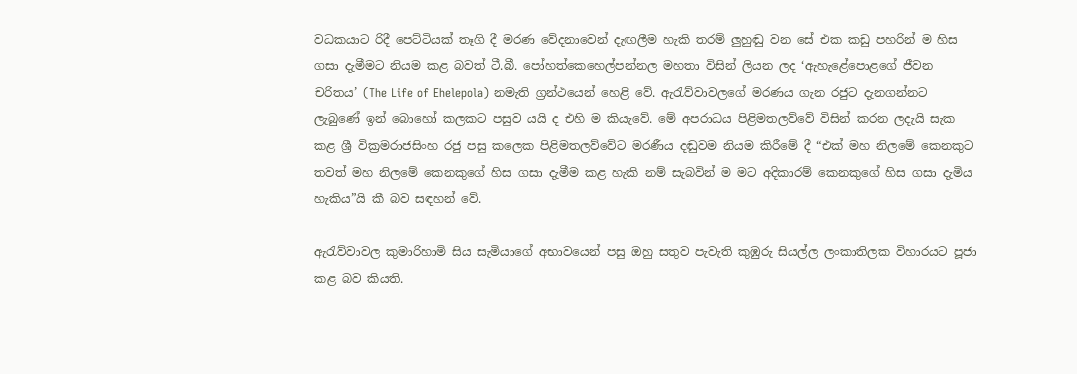වධකයාට රිදී පෙට්ටියක් තෑගි දී මරණ වේදනාවෙන් දැඟලීම හැකි තරම් ලුහුඬු වන සේ එක කඩු පහරින් ම හිස ගසා දැමීමට නියම කළ බවත් ටී.බී. පෝහත්කෙහෙල්පන්නල මහතා විසින් ලියන ලද ‘ඇහැළේපොළගේ ජීවන චරිතය’ (The Life of Ehelepola) නමැති ග්‍රන්ථයෙන් හෙළි වේ. ඇරැව්වාවලගේ මරණය ගැන රජුට දැනගන්නට ලැබුණේ ඉන් බොහෝ කලකට පසුව යයි ද එහි ම කියැවේ. මේ අපරාධය පිළිමතලව්වේ විසින් කරන ලදැයි සැක කළ ශ්‍රී වික්‍රමරාජසිංහ රජු පසු කලෙක පිළිමතලව්වේට මරණීය දඬුවම නියම කිරීමේ දී “එක් මහ නිලමේ කෙනකුට තවත් මහ නිලමේ කෙනකුගේ හිස ගසා දැමීම කළ හැකි නම් සැබවින් ම මට අදිකාරම් කෙනකුගේ හිස ගසා දැමිය හැකිය”යි කී බව සඳහන් වේ.

ඇරැව්වාවල කුමාරිහාමි සිය සැමියාගේ අභාවයෙන් පසු ඔහු සතුව පැවැති කුඹුරු සියල්ල ලංකාතිලක විහාරයට පූජා කළ බව කියති.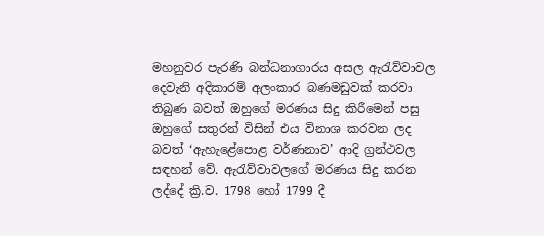මහනුවර පැරණි බන්ධනාගාරය අසල ඇරැව්වාවල දෙවැනි අදිකාරම් අලංකාර බණමඩුවක් කරවා තිබුණ බවත් ඔහුගේ මරණය සිදු කිරීමෙන් පසු ඔහුගේ සතුරන් විසින් එය විනාශ කරවන ලද බවත් ‘ඇහැළේපොළ වර්ණනාව’ ආදි ග්‍රන්ථවල සඳහන් වේ. ඇරැව්වාවලගේ මරණය සිදු කරන ලද්දේ ක්‍රි.ව. 1798 හෝ 1799 දී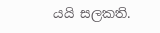යයි සලකති.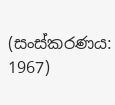(සංස්කරණය: 1967)